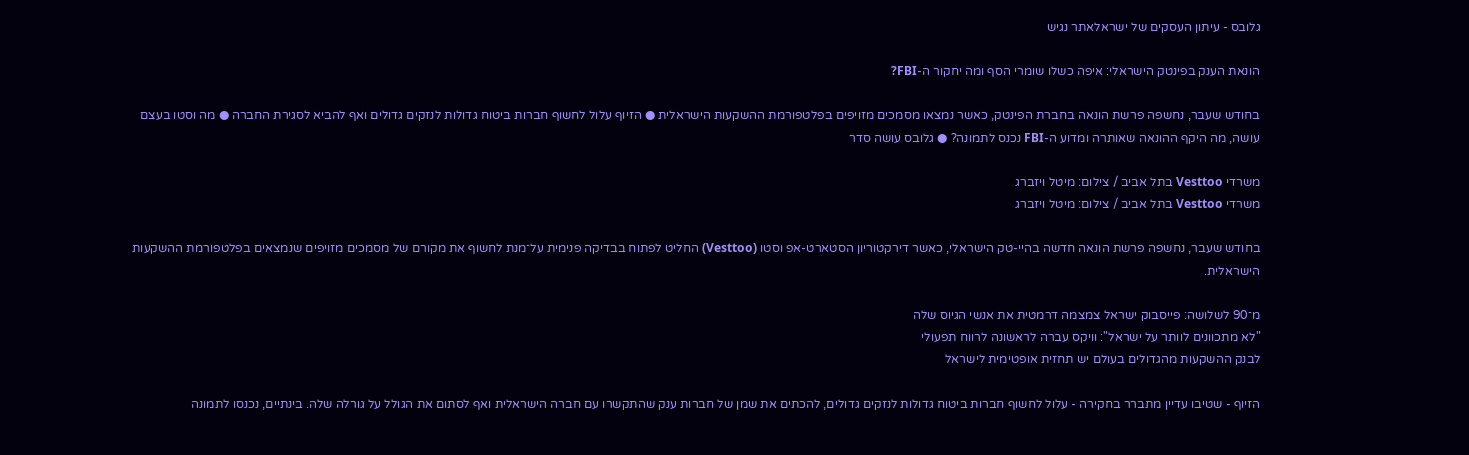גלובס - עיתון העסקים של ישראלאתר נגיש

הונאת הענק בפינטק הישראלי: איפה כשלו שומרי הסף ומה יחקור ה-FBI?

בחודש שעבר, נחשפה פרשת הונאה בחברת הפינטק, כאשר נמצאו מסמכים מזויפים בפלטפורמת ההשקעות הישראלית ● הזיוף עלול לחשוף חברות ביטוח גדולות לנזקים גדולים ואף להביא לסגירת החברה ● מה וסטו בעצם עושה, מה היקף ההונאה שאותרה ומדוע ה-FBI נכנס לתמונה? ● גלובס עושה סדר

משרדי Vesttoo בתל אביב / צילום: מיטל ויזברג
משרדי Vesttoo בתל אביב / צילום: מיטל ויזברג

בחודש שעבר, נחשפה פרשת הונאה חדשה בהיי-טק הישראלי, כאשר דירקטוריון הסטארט-אפ וסטו (Vesttoo) החליט לפתוח בבדיקה פנימית על־מנת לחשוף את מקורם של מסמכים מזויפים שנמצאים בפלטפורמת ההשקעות הישראלית.

מ־90 לשלושה: פייסבוק ישראל צמצמה דרמטית את אנשי הגיוס שלה
"לא מתכוונים לוותר על ישראל": וויקס עברה לראשונה לרווח תפעולי
לבנק ההשקעות מהגדולים בעולם יש תחזית אופטימית לישראל

הזיוף - שטיבו עדיין מתברר בחקירה - עלול לחשוף חברות ביטוח גדולות לנזקים גדולים, להכתים את שמן של חברות ענק שהתקשרו עם חברה הישראלית ואף לסתום את הגולל על גורלה שלה. בינתיים, נכנסו לתמונה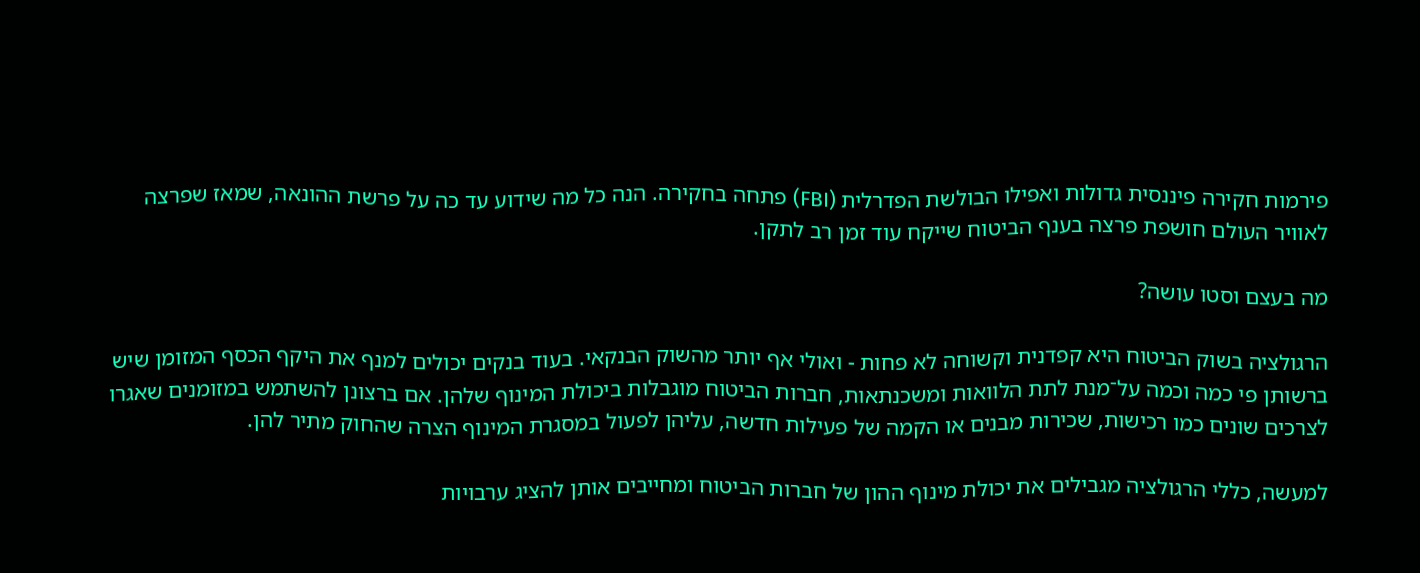פירמות חקירה פיננסית גדולות ואפילו הבולשת הפדרלית (FBI) פתחה בחקירה. הנה כל מה שידוע עד כה על פרשת ההונאה, שמאז שפרצה לאוויר העולם חושפת פרצה בענף הביטוח שייקח עוד זמן רב לתקן.

מה בעצם וסטו עושה?

הרגולציה בשוק הביטוח היא קפדנית וקשוחה לא פחות - ואולי אף יותר מהשוק הבנקאי. בעוד בנקים יכולים למנף את היקף הכסף המזומן שיש ברשותן פי כמה וכמה על־מנת לתת הלוואות ומשכנתאות, חברות הביטוח מוגבלות ביכולת המינוף שלהן. אם ברצונן להשתמש במזומנים שאגרו לצרכים שונים כמו רכישות, שכירות מבנים או הקמה של פעילות חדשה, עליהן לפעול במסגרת המינוף הצרה שהחוק מתיר להן.

למעשה, כללי הרגולציה מגבילים את יכולת מינוף ההון של חברות הביטוח ומחייבים אותן להציג ערבויות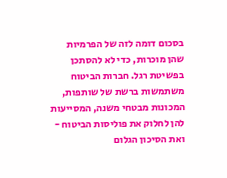בסכום דומה לזה של הפרמיות שהן מוכרות, כדי לא להסתכן בפשיטת רגל. חברות הביטוח משתמשות ברשת של שותפות, המכונות מבטחי משנה, המסייעות להן לחלוק את פוליסות הביטוח - ואת הסיכון הגלום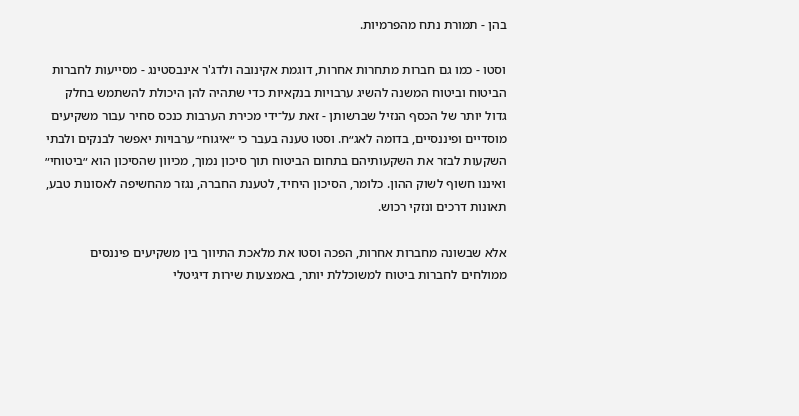בהן - תמורת נתח מהפרמיות.

וסטו - כמו גם חברות מתחרות אחרות, דוגמת אקינובה ולדג'ר אינבסטינג - מסייעות לחברות הביטוח וביטוח המשנה להשיג ערבויות בנקאיות כדי שתהיה להן היכולת להשתמש בחלק גדול יותר של הכסף הנזיל שברשותן - זאת על־ידי מכירת הערבות כנכס סחיר עבור משקיעים מוסדיים ופיננסיים, בדומה לאג״ח. וסטו טענה בעבר כי ״איגוח״ ערבויות יאפשר לבנקים ולבתי השקעות לבזר את השקעותיהם בתחום הביטוח תוך סיכון נמוך, מכיוון שהסיכון הוא ״ביטוחי״ ואיננו חשוף לשוק ההון. כלומר, הסיכון היחיד, לטענת החברה, נגזר מהחשיפה לאסונות טבע, תאונות דרכים ונזקי רכוש.

אלא שבשונה מחברות אחרות, הפכה וסטו את מלאכת התיווך בין משקיעים פיננסים ממולחים לחברות ביטוח למשוכללת יותר, באמצעות שירות דיגיטלי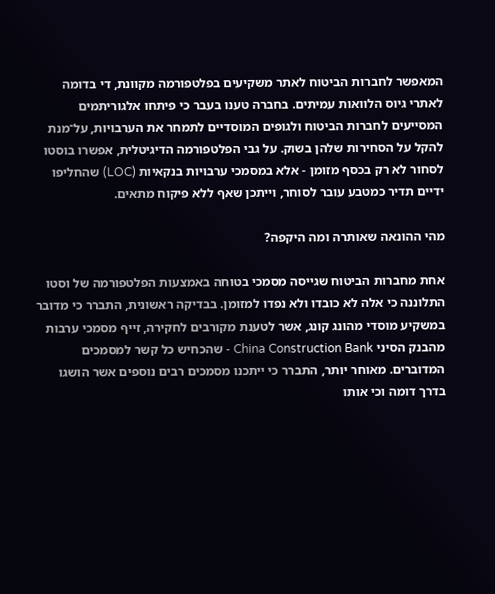המאפשר לחברות הביטוח לאתר משקיעים בפלטפורמה מקוונת, די בדומה לאתרי גיוס הלוואות עמיתים. בחברה טענו בעבר כי פיתחו אלגוריתמים המסייעים לחברות הביטוח ולגופים המוסדיים לתמחר את הערבויות, על־מנת להקל על הסחירות שלהן בשוק. על גבי הפלטפורמה הדיגיטלית, אפשרו בוסטו לסחור לא רק בכסף מזומן - אלא במסמכי ערבויות בנקאיות (LOC) שהחליפו ידיים תדיר כמטבע עובר לסוחר, וייתכן שאף ללא פיקוח מתאים.

מהי ההונאה שאותרה ומה היקפה?

אחת מחברות הביטוח שגייסה מסמכי בטוחה באמצעות הפלטפורמה של וסטו התלוננה כי אלה לא כובדו ולא נפדו למזומן. בבדיקה ראשונית, התברר כי מדובר במשקיע מוסדי מהונג קונג, אשר לטענת מקורבים לחקירה, זייף מסמכי ערבות מהבנק הסיני China Construction Bank - שהכחיש כל קשר למסמכים המדוברים. מאוחר יותר, התברר כי ייתכנו מסמכים רבים נוספים אשר הושגו בדרך דומה וכי אותו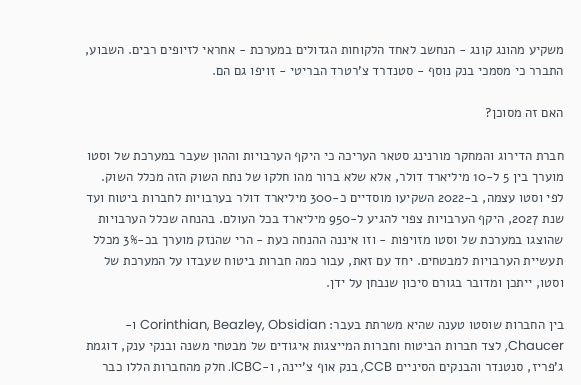משקיע מהונג קונג - הנחשב לאחד הלקוחות הגדולים במערכת - אחראי לזיופים רבים. השבוע, התברר כי מסמכי בנק נוסף - סטנדרד צ'רטרד הבריטי - זויפו גם הם.

האם זה מסוכן?

חברת הדירוג והמחקר מורנינג סטאר העריכה כי היקף הערבויות וההון שעבר במערכת של וסטו מוערך בין 5 ל-10 מיליארד דולר, אלא שלא ברור מהו חלקו של נתח השוק הזה מכלל השוק. לפי וסטו עצמה, ב-2022 השקיעו מוסדיים כ-300 מיליארד דולר בערבויות לחברות ביטוח ועד שנת 2027, היקף הערבויות צפוי להגיע ל-950 מיליארד בכל העולם. בהנחה שכלל הערבויות שהוצגו במערכת של וסטו מזויפות - וזו איננה ההנחה כעת - הרי שהנזק מוערך בכ-3% מכלל תעשיית הערבויות למבטחים. יחד עם זאת, עבור כמה חברות ביטוח שעבדו על המערכת של וסטו, ייתכן ומדובר בגורם סיכון שנבחן על ידן.

בין החברות שוסטו טענה שהיא משרתת בעבר: Corinthian, Beazley, Obsidian ו- Chaucer, לצד חברות הביטוח וחברות המייצגות איגודים של מבטחי משנה ובנקי ענק, דוגמת ג'פריז, סנטנדר והבנקים הסיניים CCB, בנק אוף צ'יינה, ו-ICBC. חלק מהחברות הללו כבר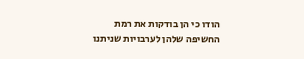הודו כי הן בודקות את רמת החשיפה שלהן לערבויות שניתנו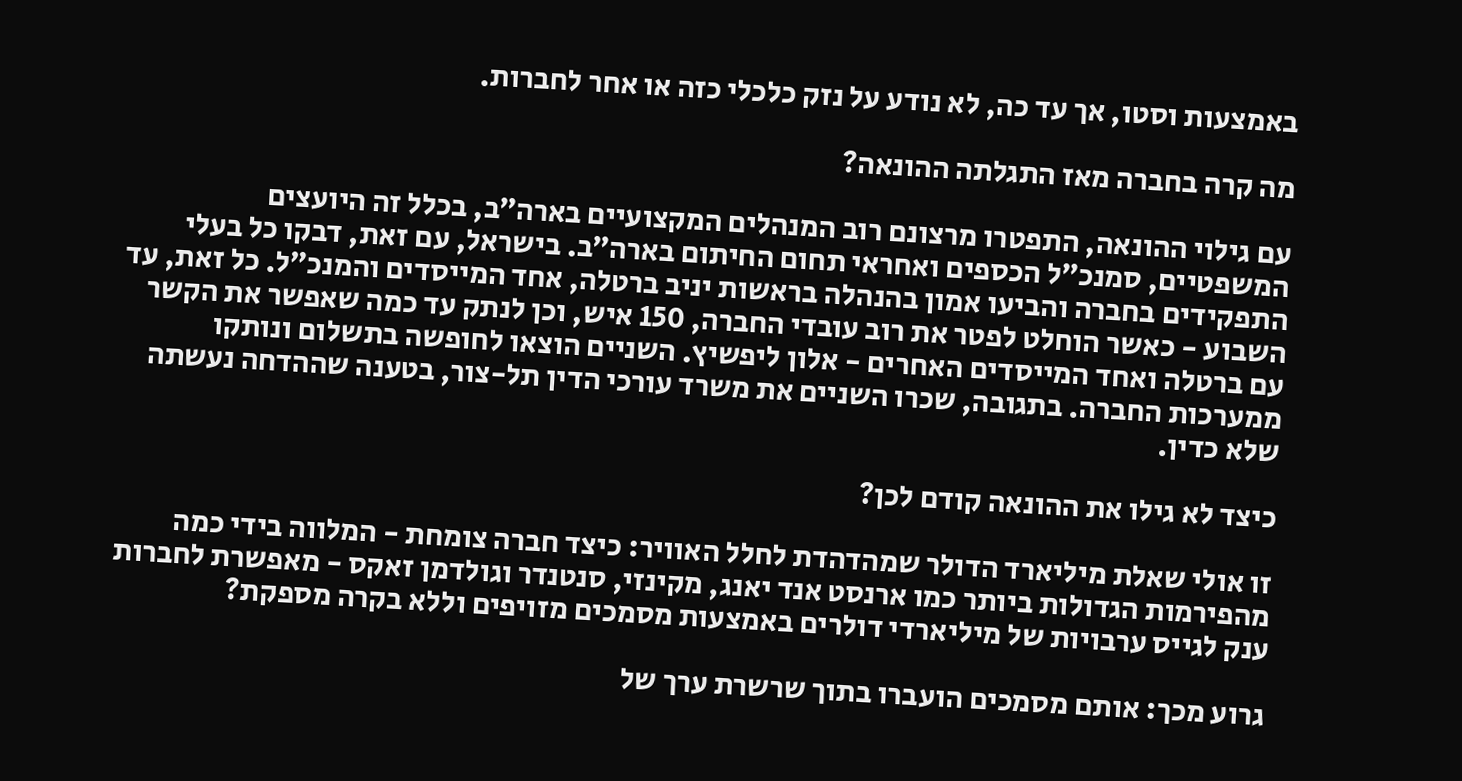באמצעות וסטו, אך עד כה, לא נודע על נזק כלכלי כזה או אחר לחברות.

מה קרה בחברה מאז התגלתה ההונאה?

עם גילוי ההונאה, התפטרו מרצונם רוב המנהלים המקצועיים בארה״ב, בכלל זה היועצים המשפטיים, סמנכ״ל הכספים ואחראי תחום החיתום בארה״ב. בישראל, עם זאת, דבקו כל בעלי התפקידים בחברה והביעו אמון בהנהלה בראשות יניב ברטלה, אחד המייסדים והמנכ״ל. כל זאת, עד השבוע - כאשר הוחלט לפטר את רוב עובדי החברה, 150 איש, וכן לנתק עד כמה שאפשר את הקשר עם ברטלה ואחד המייסדים האחרים - אלון ליפשיץ. השניים הוצאו לחופשה בתשלום ונותקו ממערכות החברה. בתגובה, שכרו השניים את משרד עורכי הדין תל-צור, בטענה שההדחה נעשתה שלא כדין.

כיצד לא גילו את ההונאה קודם לכן?

זו אולי שאלת מיליארד הדולר שמהדהדת לחלל האוויר: כיצד חברה צומחת - המלווה בידי כמה מהפירמות הגדולות ביותר כמו ארנסט אנד יאנג, מקינזי, סנטנדר וגולדמן זאקס - מאפשרת לחברות ענק לגייס ערבויות של מיליארדי דולרים באמצעות מסמכים מזויפים וללא בקרה מספקת?

גרוע מכך: אותם מסמכים הועברו בתוך שרשרת ערך של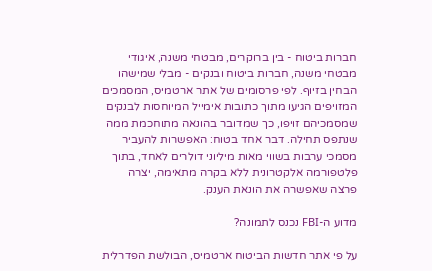חברות ביטוח - בין ברוקרים, מבטחי משנה, איגודי מבטחי משנה, חברות ביטוח ובנקים - מבלי שמישהו הבחין בזיוף. לפי פרסומים של אתר ארטמיס, המסמכים המזויפים הגיעו מתוך כתובות אימייל המיוחסות לבנקים שמסמכיהם זויפו, כך שמדובר בהונאה מתוחכמת ממה שנתפס תחילה. דבר אחד בטוח: האפשרות להעביר מסמכי ערבות בשווי מאות מיליוני דולרים לאחד, בתוך פלטפורמה אלקטרונית ללא בקרה מתאימה, יצרה פרצה שאפשרה את הונאת הענק.

מדוע ה-FBI נכנס לתמונה?

על פי אתר חדשות הביטוח ארטמיס, הבולשת הפדרלית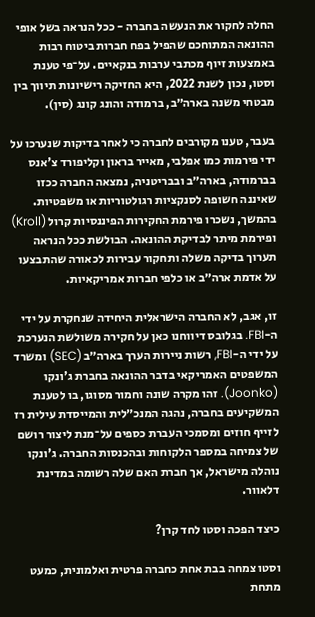החלה לחקור את הנעשה בחברה - ככל הנראה בשל אופי ההונאה המתוחכם שהפיל בפח חברות ביטוח רבות באמצעות זיוף מכתבי ערבות בנקאיים. על־פי טענת וסטו, נכון לשנת 2022, היא החזיקה רישיונות תיווך בין מבטחי משנה בארה״ב, ברמודה והונג קונג (סין).

בעבר, טענו מקורבים לחברה כי לאחר בדיקות שנערכו על ידי פירמות כמו אפלבי, מאייר בראון וקליפורד צ'אנס בברמודה, בארה״ב ובבריטניה, נמצאה החברה ככזו שאיננה חשופה לסנקציות רגולטוריות או משפטיות. בהמשך, נשכרו פירמת החקירות הפיננסיות קרול (Kroll) ופירמת מיתר לבדיקת ההונאה. הבולשת ככל הנראה תערוך בדיקה משלה ותחקור עבירות לכאורה שהתבצעו על אדמת ארה״ב או כלפי חברות אמריקאיות.

זו, אגב, לא החברה הישראלית היחידה שנחקרת על ידי ה-FBI. בגלובס דיווחנו כאן על חקירה משולשת הנערכת על ידי ה-FBI, רשות ניירות הערך בארה״ב (SEC) ומשרד המשפטים האמריקאי בדבר ההונאה בחברת ג'ונקו (Joonko). זהו מקרה שונה וחמור מסוגו, בו לטענת המשקיעים בחברה, נהגה המנכ״לית והמייסדת עילית רז לזייף חוזים ומסמכי העברת כספים על־מנת ליצור רושם של צמיחה במספר הלקוחות ובהכנסות החברה. ג'ונקו נוהלה מישראל, אך חברת האם שלה רשומה במדינת דלאוור.

כיצד הפכה וסטו לחד קרן?

וסטו צמחה בבת אחת כחברה פרטית ואלמונית, כמעט מתחת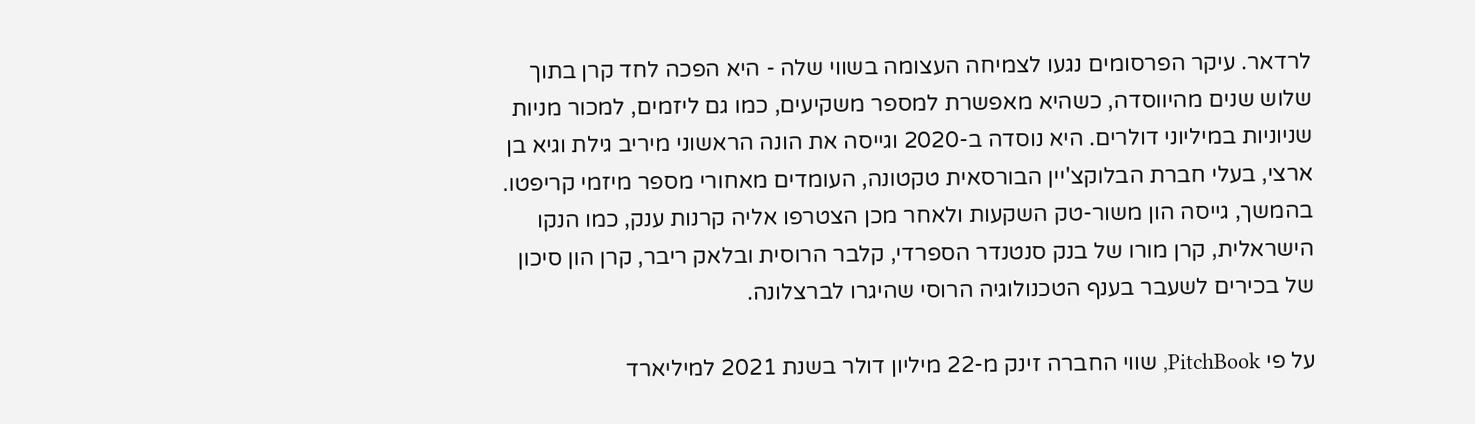לרדאר. עיקר הפרסומים נגעו לצמיחה העצומה בשווי שלה - היא הפכה לחד קרן בתוך שלוש שנים מהיווסדה, כשהיא מאפשרת למספר משקיעים, כמו גם ליזמים, למכור מניות שניוניות במיליוני דולרים. היא נוסדה ב-2020 וגייסה את הונה הראשוני מיריב גילת וגיא בן ארצי, בעלי חברת הבלוקצ'יין הבורסאית טקטונה, העומדים מאחורי מספר מיזמי קריפטו. בהמשך, גייסה הון משור-טק השקעות ולאחר מכן הצטרפו אליה קרנות ענק, כמו הנקו הישראלית, קרן מורו של בנק סנטנדר הספרדי, קלבר הרוסית ובלאק ריבר, קרן הון סיכון של בכירים לשעבר בענף הטכנולוגיה הרוסי שהיגרו לברצלונה.

על פי PitchBook, שווי החברה זינק מ-22 מיליון דולר בשנת 2021 למיליארד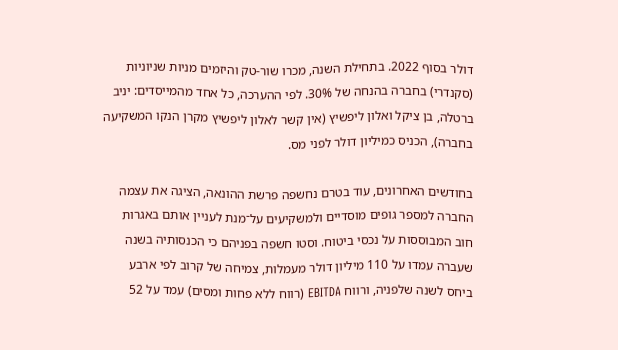דולר בסוף 2022. בתחילת השנה, מכרו שור-טק והיזמים מניות שניוניות (סקנדרי) בחברה בהנחה של 30%. לפי ההערכה, כל אחד מהמייסדים: יניב ברטלה, בן ציקל ואלון ליפשיץ (אין קשר לאלון ליפשיץ מקרן הנקו המשקיעה בחברה), הכניס כמיליון דולר לפני מס.

בחודשים האחרונים, עוד בטרם נחשפה פרשת ההונאה, הציגה את עצמה החברה למספר גופים מוסדיים ולמשקיעים על־מנת לעניין אותם באגרות חוב המבוססות על נכסי ביטוח. וסטו חשפה בפניהם כי הכנסותיה בשנה שעברה עמדו על 110 מיליון דולר מעמלות, צמיחה של קרוב לפי ארבע ביחס לשנה שלפניה, ורווח EBITDA (רווח ללא פחות ומסים) עמד על 52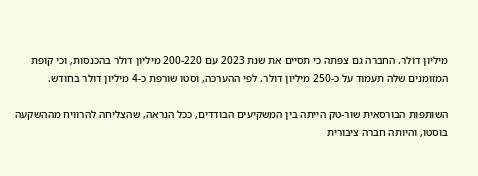מיליון דולר. החברה גם צפתה כי תסיים את שנת 2023 עם 200-220 מיליון דולר בהכנסות, וכי קופת המזומנים שלה תעמוד על כ-250 מיליון דולר. לפי ההערכה, וסטו שורפת כ-4 מיליון דולר בחודש.

השותפות הבורסאית שור-טק הייתה בין המשקיעים הבודדים, ככל הנראה, שהצליחה להרוויח מההשקעה בוסטו, והיותה חברה ציבורית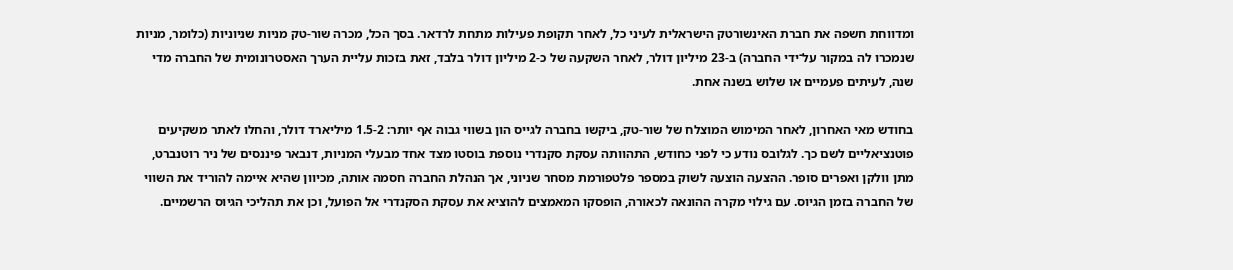ומדווחת חשפה את חברת האינשורטק הישראלית לעיני כל, לאחר תקופת פעילות מתחת לרדאר. בסך הכל, מכרה שור-טק מניות שניוניות (כלומר, מניות שנמכרו לה במקור על־ידי החברה) ב-23 מיליון דולר, לאחר השקעה של כ-2 מיליון דולר בלבד, זאת בזכות עליית הערך האסטרונומית של החברה מדי שנה, לעיתים פעמיים או שלוש בשנה אחת.

בחודש מאי האחרון, לאחר המימוש המוצלח של שור-טק, ביקשו בחברה לגייס הון בשווי גבוה אף יותר: 1.5-2 מיליארד דולר, והחלו לאתר משקיעים פוטנציאליים לשם כך. לגלובס נודע כי לפני כחודש, התהוותה עסקת סקנדרי נוספת בוסטו מצד אחד מבעלי המניות, דנבאר פיננסים של ניר רוטנברט, מתן וולקן ואפרים סופר. ההצעה הוצעה לשוק במספר פלטפורמת מסחר שניוני, אך הנהלת החברה חסמה אותה, מכיוון שהיא איימה להוריד את השווי של החברה בזמן הגיוס. עם גילוי מקרה ההונאה לכאורה, הופסקו המאמצים להוציא את עסקת הסקנדרי אל הפועל, וכן את תהליכי הגיוס הרשמיים.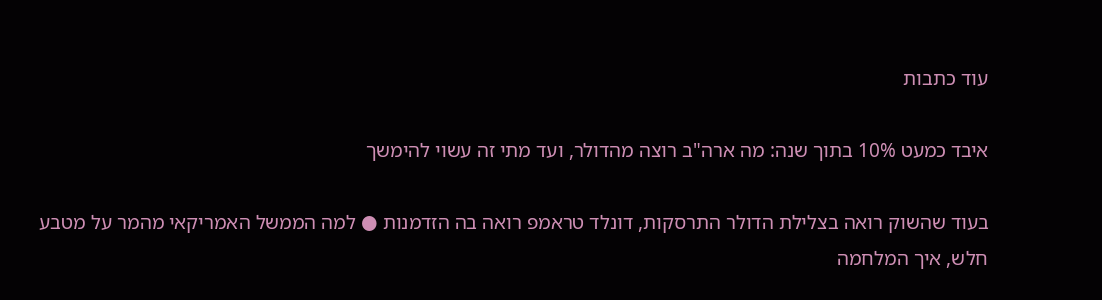עוד כתבות

איבד כמעט 10% בתוך שנה: מה ארה"ב רוצה מהדולר, ועד מתי זה עשוי להימשך

בעוד שהשוק רואה בצלילת הדולר התרסקות, דונלד טראמפ רואה בה הזדמנות ● למה הממשל האמריקאי מהמר על מטבע חלש, איך המלחמה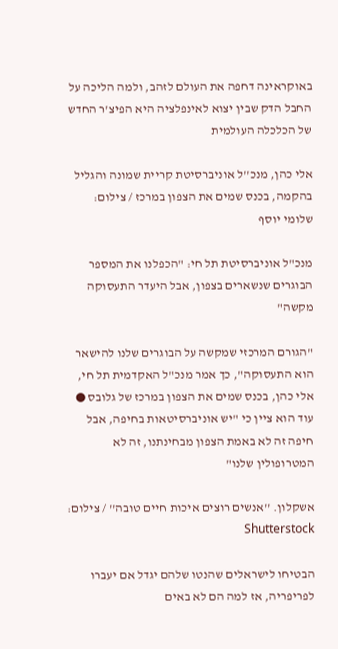באוקראינה דחפה את העולם לזהב, ולמה הליכה על החבל הדק שבין יצוא לאינפלציה היא הפיצ'ר החדש של הכלכלה העולמית

אלי כהן, מנכ''ל אוניברסיטת קריית שמונה והגליל בהקמה, בכנס שמים את הצפון במרכז / צילום: שלומי יוסף

מנכ"ל אוניברסיטת תל חי: "הכפלנו את המספר הבוגרים שנשארים בצפון, אבל היעדר התעסוקה מקשה"

"הגורם המרכזי שמקשה על הבוגרים שלנו להישאר הוא התעסוקה", כך אמר מנכ"ל האקדמית תל חי, אלי כהן, בכנס שמים את הצפון במרכז של גלובס ● עוד הוא ציין כי "יש אוניברסיטאות בחיפה, אבל חיפה זה לא באמת הצפון מבחינתנו, זה לא המטרופולין שלנו"

אשקלון. ''אנשים רוצים איכות חיים טובה'' / צילום: Shutterstock

הבטיחו לישראלים שהנטו שלהם יגדל אם יעברו לפריפריה, אז למה הם לא באים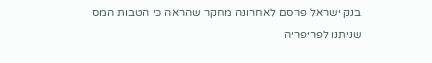בנק ישראל פרסם לאחרונה מחקר שהראה כי הטבות המס שניתנו לפריפריה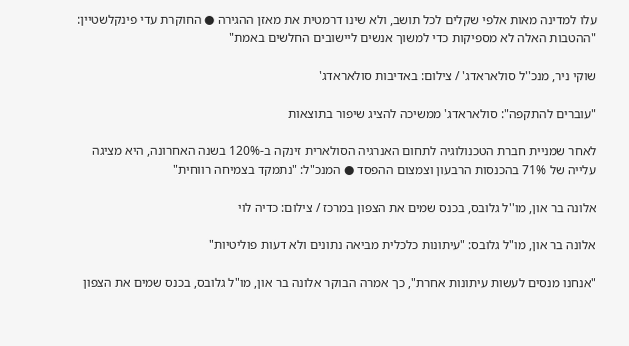עלו למדינה מאות אלפי שקלים לכל תושב, ולא שינו דרמטית את מאזן ההגירה ● החוקרת עדי פינקלשטיין: "ההטבות האלה לא מספיקות כדי למשוך אנשים ליישובים החלשים באמת"

שוקי ניר, מנכ''ל סולאראדג' / צילום: באדיבות סולאראדג'

"עוברים להתקפה": סולאראדג' ממשיכה להציג שיפור בתוצאות

לאחר שמניית חברת הטכנולוגיה לתחום האנרגיה הסולארית זינקה ב-120% בשנה האחרונה, היא מציגה עלייה של 71% בהכנסות הרבעון וצמצום ההפסד ● המנכ"ל: "נתמקד בצמיחה רווחית"

אלונה בר און, מו''ל גלובס, בכנס שמים את הצפון במרכז / צילום: כדיה לוי

אלונה בר און, מו"ל גלובס: "עיתונות כלכלית מביאה נתונים ולא דעות פוליטיות"

"אנחנו מנסים לעשות עיתונות אחרת", כך אמרה הבוקר אלונה בר און, מו"ל גלובס, בכנס שמים את הצפון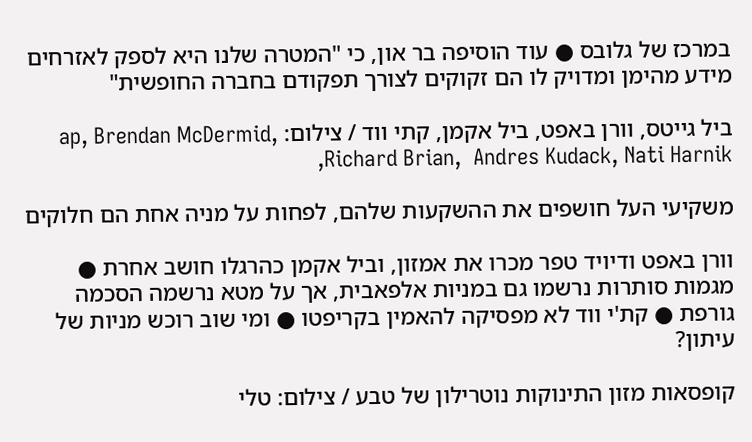במרכז של גלובס ● עוד הוסיפה בר און, כי "המטרה שלנו היא לספק לאזרחים מידע מהימן ומדויק לו הם זקוקים לצורך תפקודם בחברה החופשית"

ביל גייטס, וורן באפט, ביל אקמן, קתי ווד / צילום: ap, Brendan McDermid, Richard Brian,  Andres Kudack, Nati Harnik,

משקיעי העל חושפים את ההשקעות שלהם, לפחות על מניה אחת הם חלוקים

וורן באפט ודיויד טפר מכרו את אמזון, וביל אקמן כהרגלו חושב אחרת ● מגמות סותרות נרשמו גם במניות אלפאבית, אך על מטא נרשמה הסכמה גורפת ● קת'י ווד לא מפסיקה להאמין בקריפטו ● ומי שוב רוכש מניות של עיתון?

קופסאות מזון התינוקות נוטרילון של טבע / צילום: טלי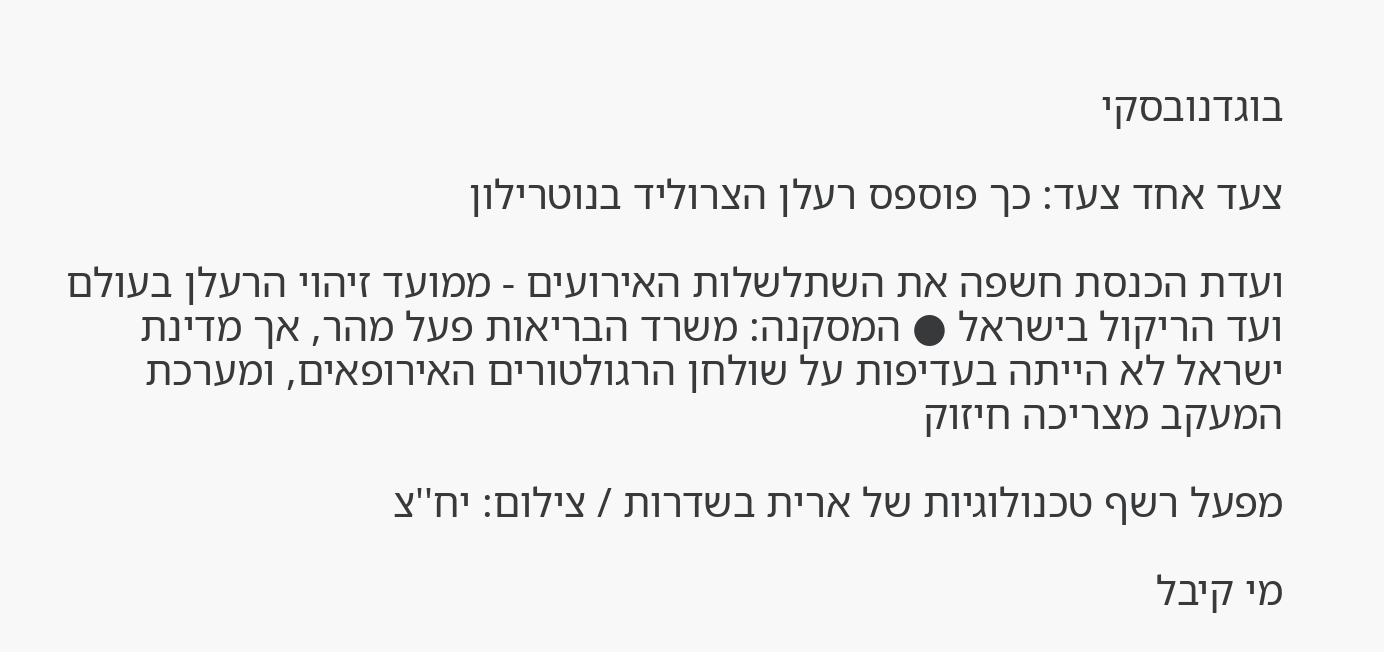בוגדנובסקי

צעד אחד צעד: כך פוספס רעלן הצרוליד בנוטרילון

ועדת הכנסת חשפה את השתלשלות האירועים - ממועד זיהוי הרעלן בעולם ועד הריקול בישראל ● המסקנה: משרד הבריאות פעל מהר, אך מדינת ישראל לא הייתה בעדיפות על שולחן הרגולטורים האירופאים, ומערכת המעקב מצריכה חיזוק

מפעל רשף טכנולוגיות של ארית בשדרות / צילום: יח''צ

מי קיבל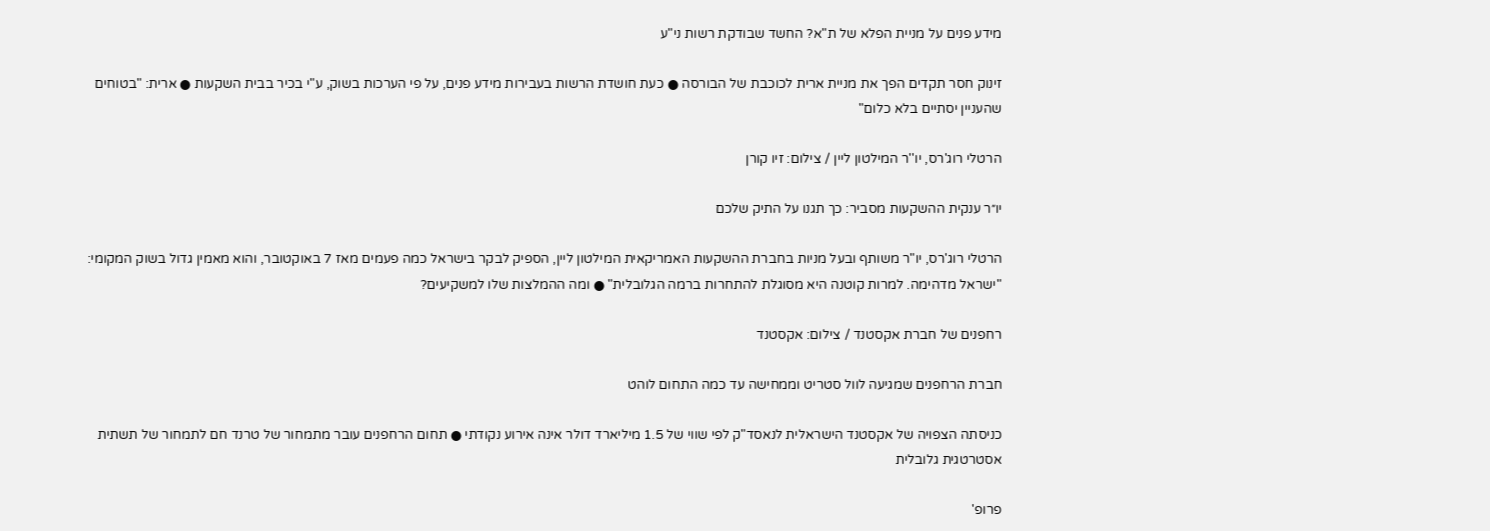מידע פנים על מניית הפלא של ת"א? החשד שבודקת רשות ני"ע

זינוק חסר תקדים הפך את מניית ארית לכוכבת של הבורסה ● כעת חושדת הרשות בעבירות מידע פנים, על פי הערכות בשוק, ע"י בכיר בבית השקעות ● ארית: "בטוחים שהעניין יסתיים בלא כלום"

הרטלי רוג'רס, יו''ר המילטון ליין / צילום: זיו קורן

יו״ר ענקית ההשקעות מסביר: כך תגנו על התיק שלכם

הרטלי רוג'רס, יו"ר משותף ובעל מניות בחברת ההשקעות האמריקאית המילטון ליין, הספיק לבקר בישראל כמה פעמים מאז 7 באוקטובר, והוא מאמין גדול בשוק המקומי: "ישראל מדהימה. למרות קוטנה היא מסוגלת להתחרות ברמה הגלובלית" ● ומה ההמלצות שלו למשקיעים?

רחפנים של חברת אקסטנד / צילום: אקסטנד

חברת הרחפנים שמגיעה לוול סטריט וממחישה עד כמה התחום לוהט

כניסתה הצפויה של אקסטנד הישראלית לנאסד"ק לפי שווי של 1.5 מיליארד דולר אינה אירוע נקודתי ● תחום הרחפנים עובר מתמחור של טרנד חם לתמחור של תשתית אסטרטגית גלובלית

פרופ'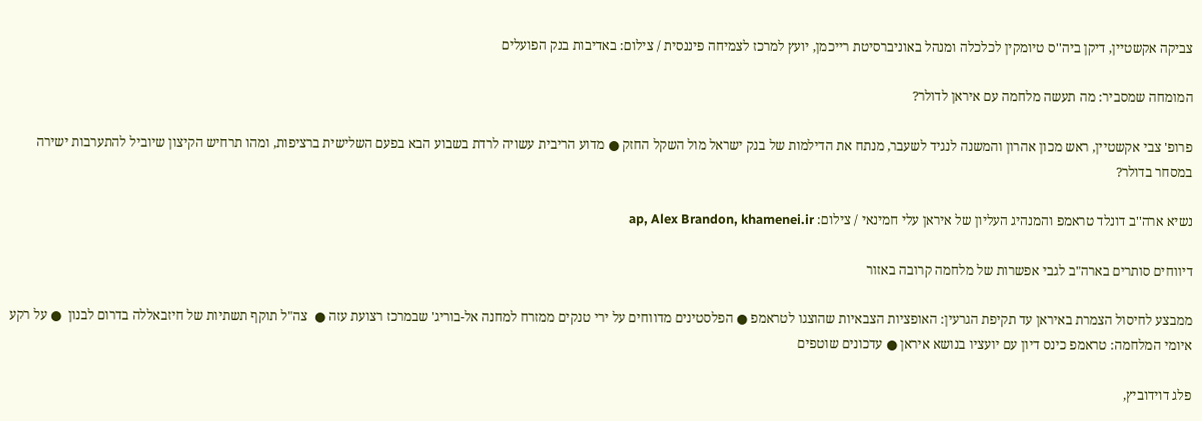צביקה אקשטיין, דיקן ביה''ס טיומקין לכלכלה ומנהל באוניברסיטת רייכמן, יועץ למרכז לצמיחה פיננסית / צילום: באדיבות בנק הפועלים

המומחה שמסביר: מה תעשה מלחמה עם איראן לדולר?

פרופ' צבי אקשטיין, ראש מכון אהרון והמשנה לנגיד לשעבר, מנתח את הדילמות של בנק ישראל מול השקל החזק ● מדוע הריבית עשויה לרדת בשבוע הבא בפעם השלישית ברציפות, ומהו תרחיש הקיצון שיוביל להתערבות ישירה במסחר בדולר?

נשיא ארה''ב דונלד טראמפ והמנהיג העליון של איראן עלי חמינאי / צילום: ap, Alex Brandon, khamenei.ir

דיווחים סותרים בארה"ב לגבי אפשרות של מלחמה קרובה באזור

ממבצע לחיסול הצמרת באיראן עד תקיפת הגרעין: האופציות הצבאיות שהוצגו לטראמפ ● הפלסטינים מדווחים על ירי טנקים ממזרח למחנה אל-בוריג' שבמרכז רצועת עזה ●  צה"ל תוקף תשתיות של חיזבאללה בדרום לבנון  ● על רקע איומי המלחמה: טראמפ כינס דיון עם יועציו בנושא איראן ● עדכונים שוטפים

פלג דוידוביץ,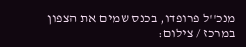מנכ''ל פרופדו, בכנס שמים את הצפון במרכז / צילום: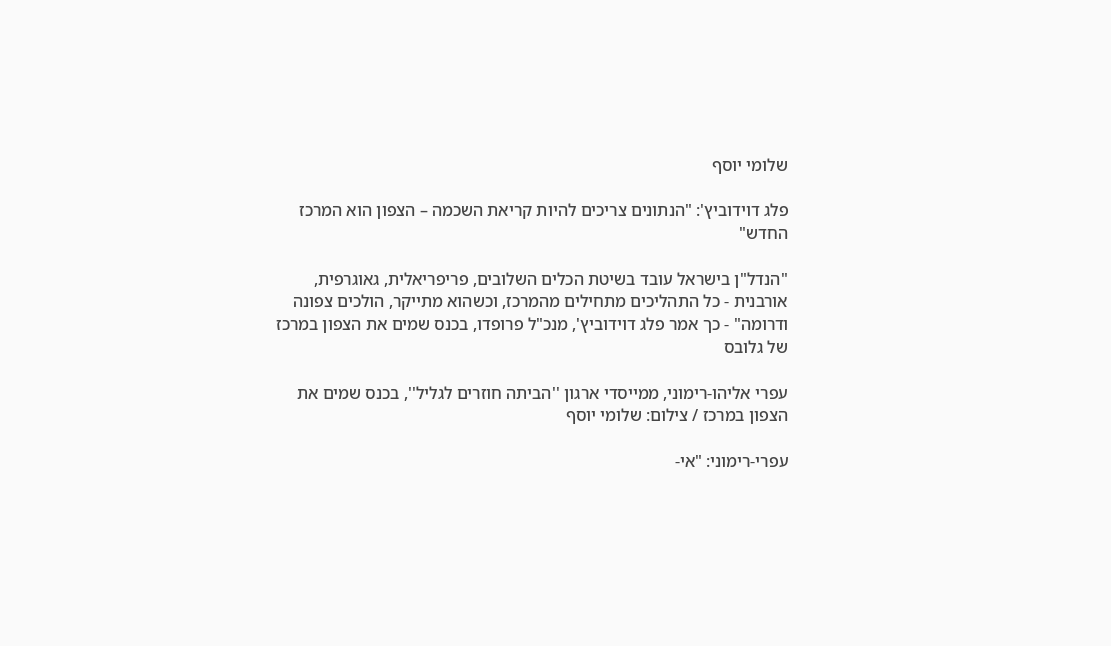שלומי יוסף

פלג דוידוביץ': "הנתונים צריכים להיות קריאת השכמה – הצפון הוא המרכז החדש"

"הנדל"ן בישראל עובד בשיטת הכלים השלובים, פריפריאלית, גאוגרפית, אורבנית - כל התהליכים מתחילים מהמרכז, וכשהוא מתייקר, הולכים צפונה ודרומה" - כך אמר פלג דוידוביץ', מנכ"ל פרופדו, בכנס שמים את הצפון במרכז של גלובס

עפרי אליהו-רימוני, ממייסדי ארגון ''הביתה חוזרים לגליל'', בכנס שמים את הצפון במרכז / צילום: שלומי יוסף

עפרי-רימוני: "אי-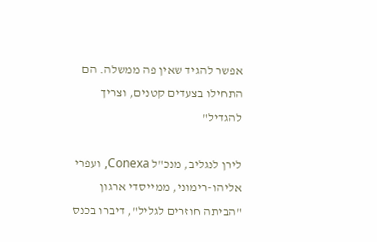אפשר להגיד שאין פה ממשלה. הם התחילו בצעדים קטנים, וצריך להגדיל"

לירן לנגליב, מנכ"ל Conexa, ועפרי אליהו-רימוני, ממייסדי ארגון "הביתה חוזרים לגליל", דיברו בכנס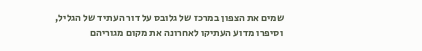שמים את הצפון במרכז של גלובס על דור העתיד של הגליל, וסיפרו מדוע העתיקו לאחרונה את מקום מגוריהם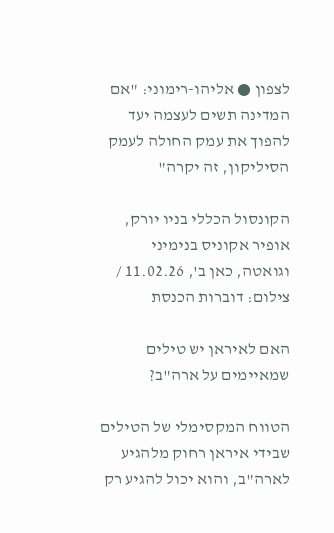לצפון ● אליהו-רימוני: "אם המדינה תשים לעצמה יעד להפוך את עמק החולה לעמק הסיליקון, זה יקרה"

הקונסול הכללי בניו יורק, אופיר אקוניס בנימיני וגואטה, כאן ב', 11.02.26 / צילום: דוברות הכנסת

האם לאיראן יש טילים שמאיימים על ארה"ב?

הטווח המקסימלי של הטילים שבידי איראן רחוק מלהגיע לארה"ב, והוא יכול להגיע רק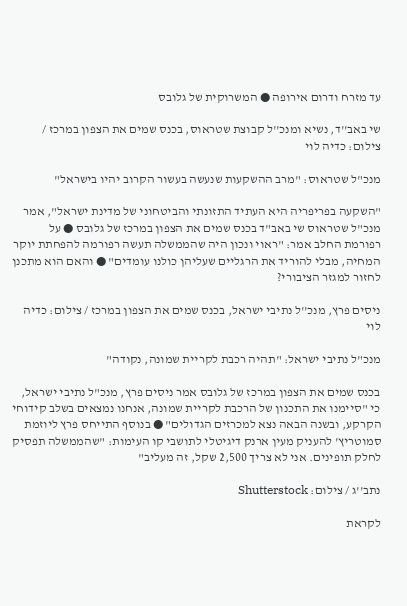עד מזרח ודרום אירופה ● המשרוקית של גלובס

שי באב''ד, נשיא ומנכ''ל קבוצת שטראוס, בכנס שמים את הצפון במרכז / צילום: כדיה לוי

מנכ"ל שטראוס: "מרב ההשקעות שנעשה בעשור הקרוב יהיו בישראל"

"השקעה בפריפריה היא העתיד התזונתי והביטחוני של מדינת ישראל", אמר מנכ"ל שטראוס שי באב"ד בכנס שמים את הצפון במרכז של גלובס ● על רפורמת החלב אמר: "ראוי ונכון היה שהממשלה תעשה רפורמה להפחתת יוקר המחיה, מבלי להוריד את הרגליים שעליהן כולנו עומדים" ● והאם הוא מתכנן לחזור למגזר הציבורי?

ניסים פרץ, מנכ''ל נתיבי ישראל, בכנס שמים את הצפון במרכז / צילום: כדיה לוי

מנכ"ל נתיבי ישראל: "תהיה רכבת לקריית שמונה, נקודה"

בכנס שמים את הצפון במרכז של גלובס אמר ניסים פרץ, מנכ"ל נתיבי ישראל, כי "סיימנו את התכנון של הרכבת לקריית שמונה, אנחנו נמצאים בשלב קידוחי הקרקע, ובשנה הבאה נצא למכרזים הגדולים" ● בנוסף התייחס פרץ ליוזמת סמוטריץ' להעניק מעין ארנק דיגיטלי לתושבי קו העימות: "שהממשלה תפסיק לחלק תופינים. אני לא צריך 2,500 שקל, זה מעליב"

נתב''ג / צילום: Shutterstock

לקראת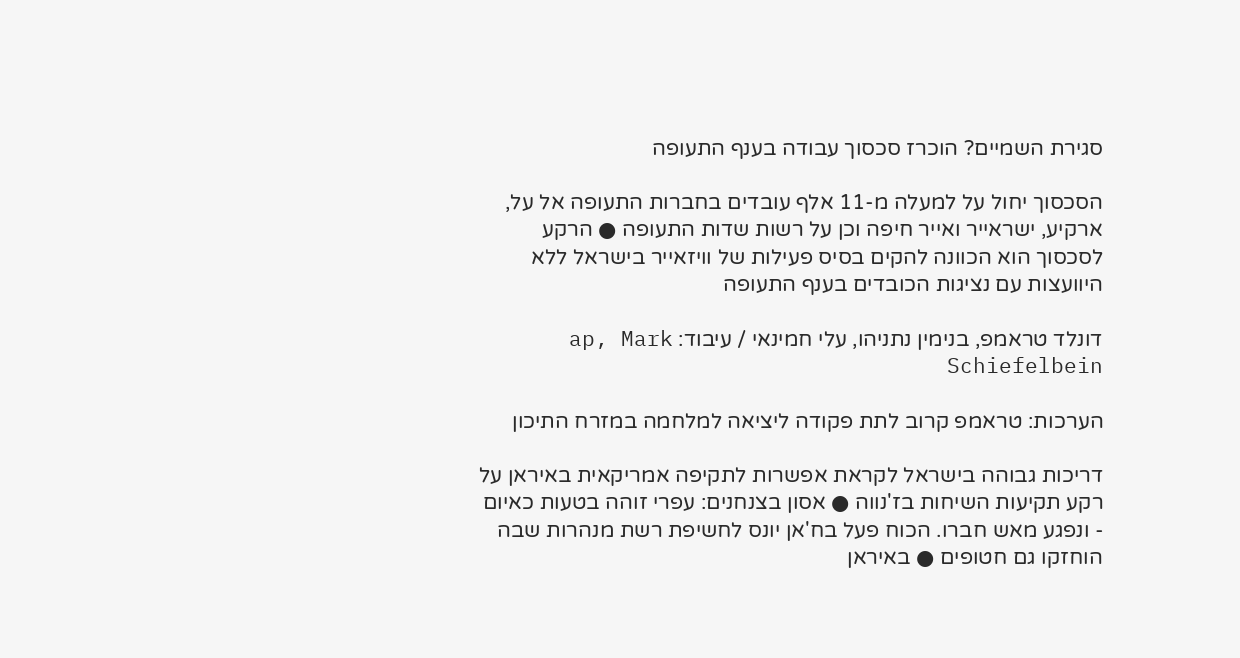סגירת השמיים? הוכרז סכסוך עבודה בענף התעופה

הסכסוך יחול על למעלה מ-11 אלף עובדים בחברות התעופה אל על, ארקיע, ישראייר ואייר חיפה וכן על רשות שדות התעופה ● הרקע לסכסוך הוא הכוונה להקים בסיס פעילות של וויזאייר בישראל ללא היוועצות עם נציגות הכובדים בענף התעופה

דונלד טראמפ, בנימין נתניהו, עלי חמינאי / עיבוד: ap, Mark Schiefelbein

הערכות: טראמפ קרוב לתת פקודה ליציאה למלחמה במזרח התיכון

דריכות גבוהה בישראל לקראת אפשרות לתקיפה אמריקאית באיראן על רקע תקיעות השיחות בז'נווה ● אסון בצנחנים: עפרי זוהה בטעות כאיום - ונפגע מאש חברו. הכוח פעל בח'אן יונס לחשיפת רשת מנהרות שבה הוחזקו גם חטופים ● באיראן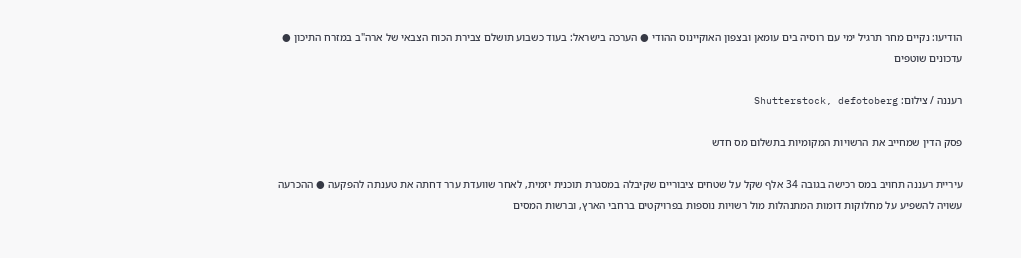הודיעו: נקיים מחר תרגיל ימי עם רוסיה בים עומאן ובצפון האוקיינוס ההודי ● הערכה בישראל: בעוד כשבוע תושלם צבירת הכוח הצבאי של ארה"ב במזרח התיכון ● עדכונים שוטפים

רעננה / צילום: Shutterstock, defotoberg

פסק הדין שמחייב את הרשויות המקומיות בתשלום מס חדש

עיריית רעננה תחויב במס רכישה בגובה 34 אלף שקל על שטחים ציבוריים שקיבלה במסגרת תוכנית יזמית, לאחר שוועדת ערר דחתה את טענתה להפקעה ● ההכרעה עשויה להשפיע על מחלוקות דומות המתנהלות מול רשויות נוספות בפרויקטים ברחבי הארץ, וברשות המסים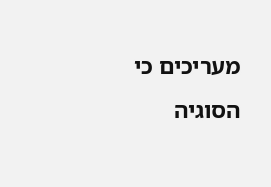מעריכים כי הסוגיה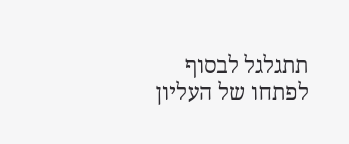תתגלגל לבסוף לפתחו של העליון